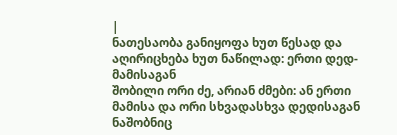|
ნათესაობა განიყოფა ხუთ წესად და აღირიცხება ხუთ ნაწილად: ერთი დედ-მამისაგან
შობილი ორი ძე, არიან ძმები: ან ერთი მამისა და ორი სხვადასხვა დედისაგან ნაშობნიც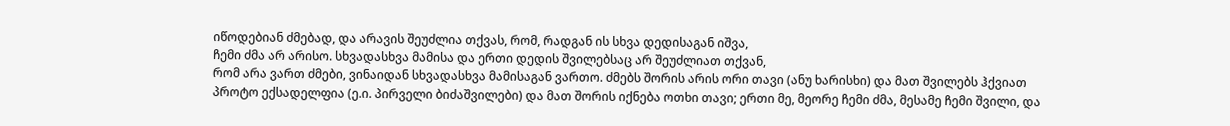იწოდებიან ძმებად, და არავის შეუძლია თქვას, რომ, რადგან ის სხვა დედისაგან იშვა,
ჩემი ძმა არ არისო. სხვადასხვა მამისა და ერთი დედის შვილებსაც არ შეუძლიათ თქვან,
რომ არა ვართ ძმები, ვინაიდან სხვადასხვა მამისაგან ვართო. ძმებს შორის არის ორი თავი (ანუ ხარისხი) და მათ შვილებს ჰქვიათ პროტო ექსადელფია (ე.ი. პირველი ბიძაშვილები) და მათ შორის იქნება ოთხი თავი; ერთი მე, მეორე ჩემი ძმა, მესამე ჩემი შვილი, და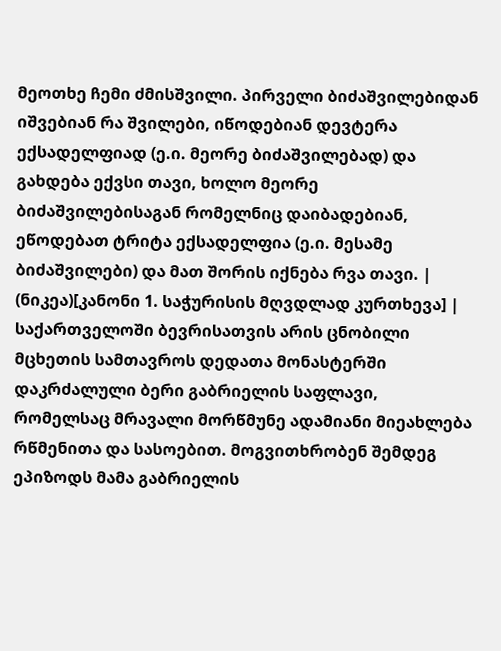მეოთხე ჩემი ძმისშვილი. პირველი ბიძაშვილებიდან იშვებიან რა შვილები, იწოდებიან დევტერა ექსადელფიად (ე.ი. მეორე ბიძაშვილებად) და გახდება ექვსი თავი, ხოლო მეორე ბიძაშვილებისაგან რომელნიც დაიბადებიან, ეწოდებათ ტრიტა ექსადელფია (ე.ი. მესამე ბიძაშვილები) და მათ შორის იქნება რვა თავი. |
(ნიკეა)[კანონი 1. საჭურისის მღვდლად კურთხევა] |
საქართველოში ბევრისათვის არის ცნობილი მცხეთის სამთავროს დედათა მონასტერში დაკრძალული ბერი გაბრიელის საფლავი, რომელსაც მრავალი მორწმუნე ადამიანი მიეახლება რწმენითა და სასოებით. მოგვითხრობენ შემდეგ ეპიზოდს მამა გაბრიელის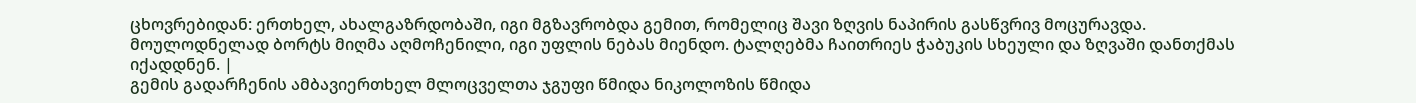ცხოვრებიდან: ერთხელ, ახალგაზრდობაში, იგი მგზავრობდა გემით, რომელიც შავი ზღვის ნაპირის გასწვრივ მოცურავდა. მოულოდნელად ბორტს მიღმა აღმოჩენილი, იგი უფლის ნებას მიენდო. ტალღებმა ჩაითრიეს ჭაბუკის სხეული და ზღვაში დანთქმას იქადდნენ. |
გემის გადარჩენის ამბავიერთხელ მლოცველთა ჯგუფი წმიდა ნიკოლოზის წმიდა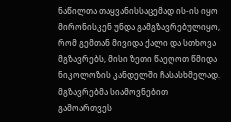ნაწილთა თაყვანისსაცემად ის-ის იყო მირონისკენ უნდა გამგზავრებულიყო, რომ გემთან მივიდა ქალი და სთხოვა მგზავრებს, მისი ზეთი წაეღოთ წმიდა ნიკოლოზის კანდელში ჩასასხმელად. მგზავრებმა სიამოვნებით გამოართვეს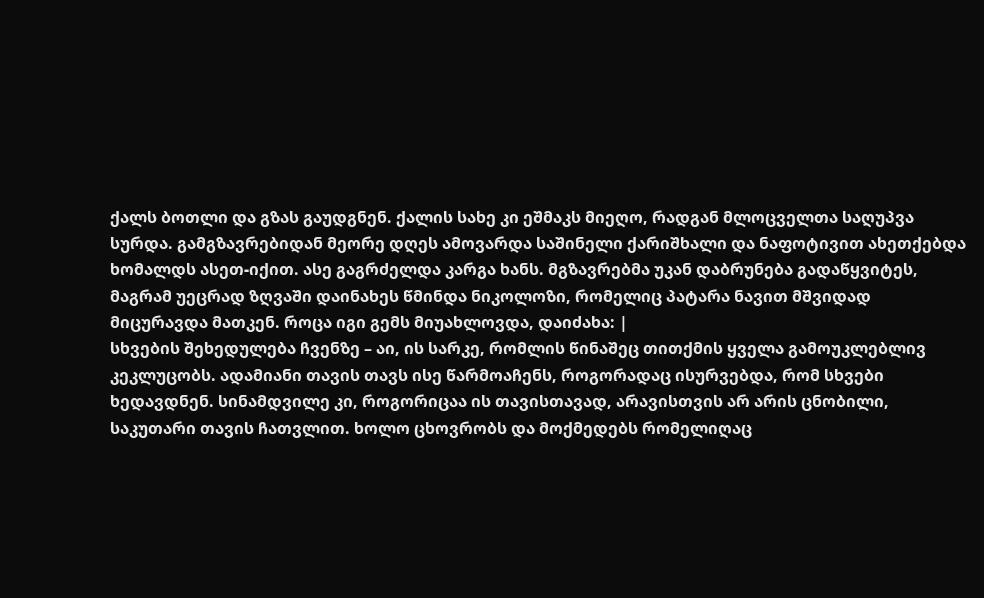ქალს ბოთლი და გზას გაუდგნენ. ქალის სახე კი ეშმაკს მიეღო, რადგან მლოცველთა საღუპვა სურდა. გამგზავრებიდან მეორე დღეს ამოვარდა საშინელი ქარიშხალი და ნაფოტივით ახეთქებდა ხომალდს ასეთ-იქით. ასე გაგრძელდა კარგა ხანს. მგზავრებმა უკან დაბრუნება გადაწყვიტეს, მაგრამ უეცრად ზღვაში დაინახეს წმინდა ნიკოლოზი, რომელიც პატარა ნავით მშვიდად მიცურავდა მათკენ. როცა იგი გემს მიუახლოვდა, დაიძახა: |
სხვების შეხედულება ჩვენზე – აი, ის სარკე, რომლის წინაშეც თითქმის ყველა გამოუკლებლივ
კეკლუცობს. ადამიანი თავის თავს ისე წარმოაჩენს, როგორადაც ისურვებდა, რომ სხვები
ხედავდნენ. სინამდვილე კი, როგორიცაა ის თავისთავად, არავისთვის არ არის ცნობილი,
საკუთარი თავის ჩათვლით. ხოლო ცხოვრობს და მოქმედებს რომელიღაც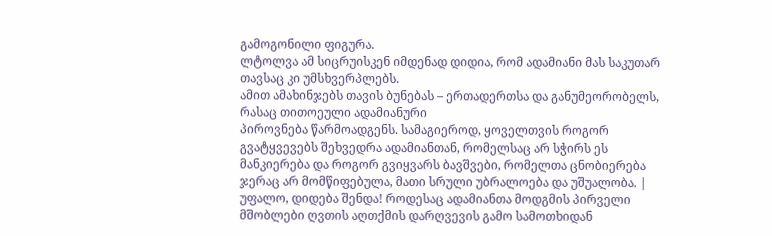გამოგონილი ფიგურა.
ლტოლვა ამ სიცრუისკენ იმდენად დიდია, რომ ადამიანი მას საკუთარ თავსაც კი უმსხვერპლებს.
ამით ამახინჯებს თავის ბუნებას – ერთადერთსა და განუმეორობელს, რასაც თითოეული ადამიანური
პიროვნება წარმოადგენს. სამაგიეროდ, ყოველთვის როგორ გვატყვევებს შეხვედრა ადამიანთან, რომელსაც არ სჭირს ეს მანკიერება და როგორ გვიყვარს ბავშვები, რომელთა ცნობიერება ჯერაც არ მომწიფებულა, მათი სრული უბრალოება და უშუალობა. |
უფალო, დიდება შენდა! როდესაც ადამიანთა მოდგმის პირველი მშობლები ღვთის აღთქმის დარღვევის გამო სამოთხიდან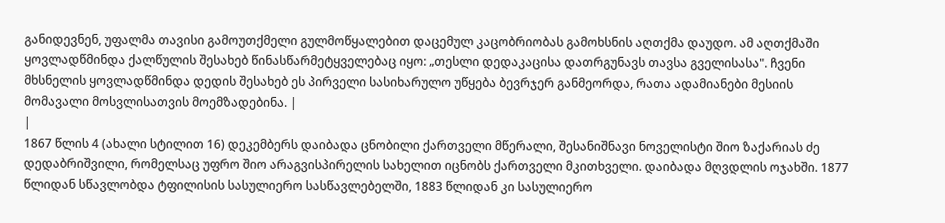განიდევნენ, უფალმა თავისი გამოუთქმელი გულმოწყალებით დაცემულ კაცობრიობას გამოხსნის აღთქმა დაუდო. ამ აღთქმაში ყოვლადწმინდა ქალწულის შესახებ წინასწარმეტყველებაც იყო: „თესლი დედაკაცისა დათრგუნავს თავსა გველისასა". ჩვენი მხსნელის ყოვლადწმინდა დედის შესახებ ეს პირველი სასიხარულო უწყება ბევრჯერ განმეორდა, რათა ადამიანები მესიის მომავალი მოსვლისათვის მოემზადებინა. |
|
1867 წლის 4 (ახალი სტილით 16) დეკემბერს დაიბადა ცნობილი ქართველი მწერალი, შესანიშნავი ნოველისტი შიო ზაქარიას ძე დედაბრიშვილი, რომელსაც უფრო შიო არაგვისპირელის სახელით იცნობს ქართველი მკითხველი. დაიბადა მღვდლის ოჯახში. 1877 წლიდან სწავლობდა ტფილისის სასულიერო სასწავლებელში, 1883 წლიდან კი სასულიერო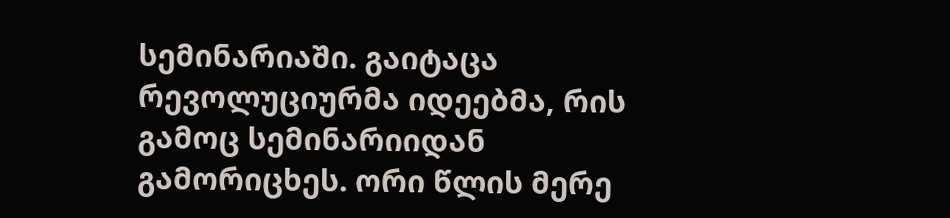სემინარიაში. გაიტაცა რევოლუციურმა იდეებმა, რის გამოც სემინარიიდან გამორიცხეს. ორი წლის მერე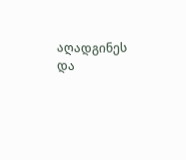აღადგინეს და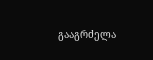გააგრძელა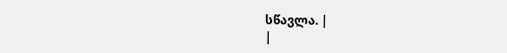სწავლა. |
|